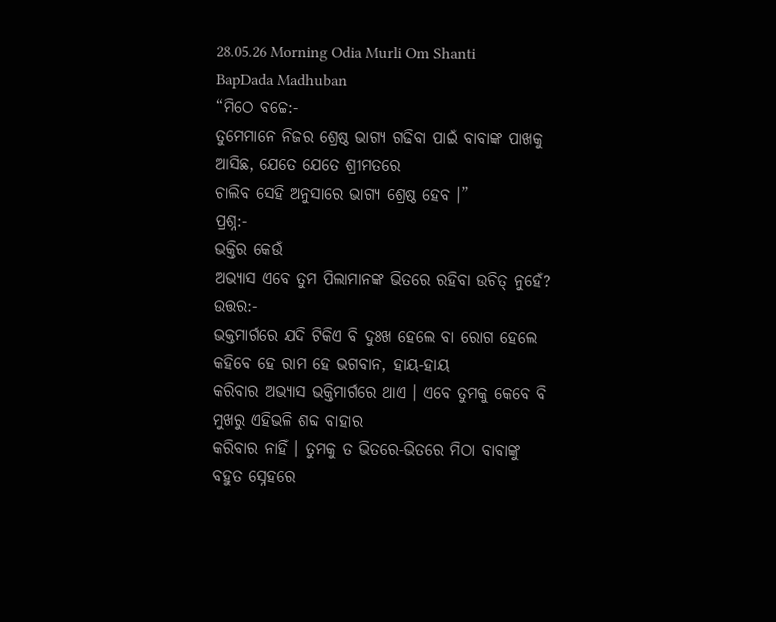28.05.26 Morning Odia Murli Om Shanti BapDada Madhuban
“ମିଠେ ବଚ୍ଚେ:-
ତୁମେମାନେ ନିଜର ଶ୍ରେଷ୍ଠ ଭାଗ୍ୟ ଗଢିବା ପାଇଁ ବାବାଙ୍କ ପାଖକୁ ଆସିଛ, ଯେତେ ଯେତେ ଶ୍ରୀମତରେ
ଚାଲିବ ସେହି ଅନୁସାରେ ଭାଗ୍ୟ ଶ୍ରେଷ୍ଠ ହେବ ।”
ପ୍ରଶ୍ନ:-
ଭକ୍ତିର କେଉଁ
ଅଭ୍ୟାସ ଏବେ ତୁମ ପିଲାମାନଙ୍କ ଭିତରେ ରହିବା ଉଚିତ୍ ନୁହେଁ?
ଉତ୍ତର:-
ଭକ୍ତମାର୍ଗରେ ଯଦି ଟିକିଏ ବି ଦୁଃଖ ହେଲେ ବା ରୋଗ ହେଲେ କହିବେ ହେ ରାମ ହେ ଭଗବାନ, ହାୟ-ହାୟ
କରିବାର ଅଭ୍ୟାସ ଭକ୍ତିମାର୍ଗରେ ଥାଏ । ଏବେ ତୁମକୁ କେବେ ବି ମୁଖରୁ ଏହିଭଳି ଶବ୍ଦ ବାହାର
କରିବାର ନାହିଁ । ତୁମକୁ ତ ଭିତରେ-ଭିତରେ ମିଠା ବାବାଙ୍କୁ ବହୁତ ସ୍ନେହରେ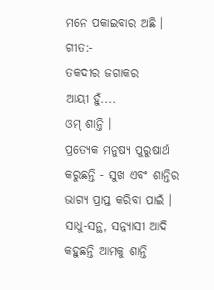ମନେ ପକାଇବାର ଅଛି ।
ଗୀତ:-
ତକଦୀର ଜଗାକର
ଆୟୀ ହୁଁ....
ଓମ୍ ଶାନ୍ତି ।
ପ୍ରତ୍ୟେକ ମନୁଷ୍ୟ ପୁରୁଷାର୍ଥ କରୁଛନ୍ତି - ସୁଖ ଏବଂ ଶାନ୍ତିର ଭାଗ୍ୟ ପ୍ରାପ୍ତ କରିବା ପାଇଁ ।
ସାଧୁ-ସନ୍ଥ, ସନ୍ନ୍ୟାସୀ ଆଦି କହୁଛନ୍ତି ଆମକୁ ଶାନ୍ତି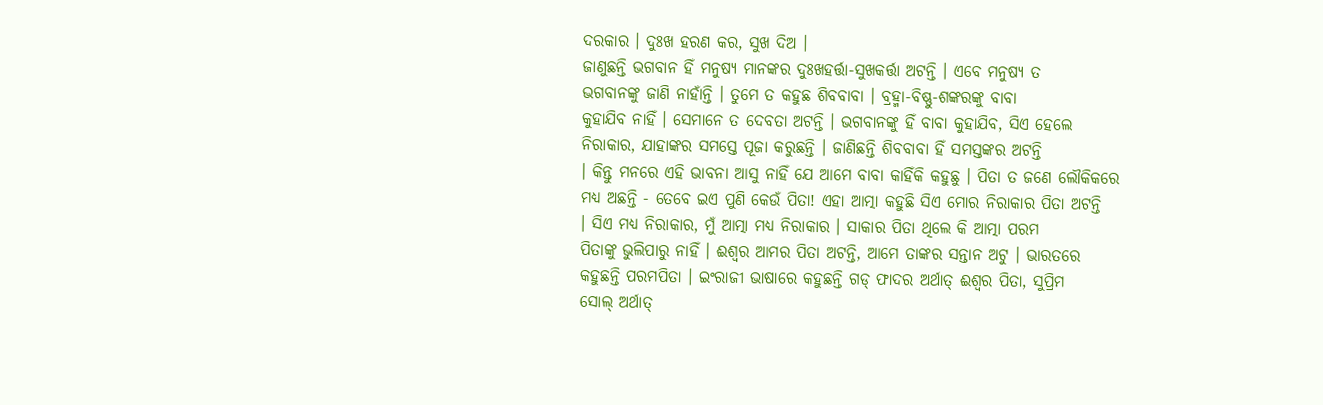ଦରକାର । ଦୁଃଖ ହରଣ କର, ସୁଖ ଦିଅ ।
ଜାଣୁଛନ୍ତି ଭଗବାନ ହିଁ ମନୁଷ୍ୟ ମାନଙ୍କର ଦୁଃଖହର୍ତ୍ତା-ସୁଖକର୍ତ୍ତା ଅଟନ୍ତି । ଏବେ ମନୁଷ୍ୟ ତ
ଭଗବାନଙ୍କୁ ଜାଣି ନାହାଁନ୍ତି । ତୁମେ ତ କହୁଛ ଶିବବାବା । ବ୍ରହ୍ମା-ବିଷ୍ଣୁ-ଶଙ୍କରଙ୍କୁ ବାବା
କୁହାଯିବ ନାହିଁ । ସେମାନେ ତ ଦେବତା ଅଟନ୍ତି । ଭଗବାନଙ୍କୁ ହିଁ ବାବା କୁହାଯିବ, ସିଏ ହେଲେ
ନିରାକାର, ଯାହାଙ୍କର ସମସ୍ତେ ପୂଜା କରୁଛନ୍ତି । ଜାଣିଛନ୍ତି ଶିବବାବା ହିଁ ସମସ୍ତଙ୍କର ଅଟନ୍ତି
। କିନ୍ତୁ ମନରେ ଏହି ଭାବନା ଆସୁ ନାହିଁ ଯେ ଆମେ ବାବା କାହିଁକି କହୁଛୁ । ପିତା ତ ଜଣେ ଲୌକିକରେ
ମଧ୍ୟ ଅଛନ୍ତି - ତେବେ ଇଏ ପୁଣି କେଉଁ ପିତା! ଏହା ଆତ୍ମା କହୁଛି ସିଏ ମୋର ନିରାକାର ପିତା ଅଟନ୍ତି
। ସିଏ ମଧ୍ୟ ନିରାକାର, ମୁଁ ଆତ୍ମା ମଧ୍ୟ ନିରାକାର । ସାକାର ପିତା ଥିଲେ କି ଆତ୍ମା ପରମ
ପିତାଙ୍କୁ ଭୁଲିପାରୁ ନାହିଁ । ଈଶ୍ୱର ଆମର ପିତା ଅଟନ୍ତି, ଆମେ ତାଙ୍କର ସନ୍ତାନ ଅଟୁ । ଭାରତରେ
କହୁଛନ୍ତି ପରମପିତା । ଇଂରାଜୀ ଭାଷାରେ କହୁଛନ୍ତି ଗଡ୍ ଫାଦର ଅର୍ଥାତ୍ ଈଶ୍ୱର ପିତା, ସୁପ୍ରିମ
ସୋଲ୍ ଅର୍ଥାତ୍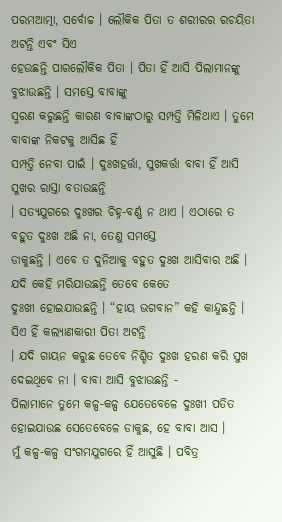ପରମଆତ୍ମା, ସର୍ବୋଚ୍ଚ । ଲୌକିକ ପିତା ତ ଶରୀରର ରଚୟିତା ଅଟନ୍ତି ଏବଂ ସିଏ
ହେଉଛନ୍ତି ପାରଲୌକିକ ପିତା । ପିତା ହିଁ ଆସି ପିଲାମାନଙ୍କୁ ବୁଝାଉଛନ୍ତି । ସମସ୍ତେ ବାବାଙ୍କୁ
ସ୍ମରଣ କରୁଛନ୍ତି କାରଣ ବାବାଙ୍କଠାରୁ ସମ୍ପତ୍ତି ମିଳିଥାଏ । ତୁମେ ବାବାଙ୍କ ନିକଟକୁ ଆସିଛ ହିଁ
ସମ୍ପତ୍ତି ନେବା ପାଇଁ । ଦୁଃଖହର୍ତ୍ତା, ସୁଖକର୍ତ୍ତା ବାବା ହିଁ ଆସି ସୁଖର ରାସ୍ତା ବତାଉଛନ୍ତି
। ସତ୍ୟଯୁଗରେ ଦୁଃଖର ଚିହ୍ନ-ବର୍ଣ୍ଣ ନ ଥାଏ । ଏଠାରେ ତ ବହୁତ ଦୁଃଖ ଅଛି ନା, ତେଣୁ ସମସ୍ତେ
ଡାକୁଛନ୍ତି । ଏବେ ତ ଦୁନିଆକୁ ବହୁତ ଦୁଃଖ ଆସିବାର ଅଛି । ଯଦି କେହି ମରିଯାଉଛନ୍ତି ତେବେ କେତେ
ଦୁଃଖୀ ହୋଇଯାଉଛନ୍ତି । “ହାୟ ଭଗବାନ” କହି କାନ୍ଦୁଛନ୍ତି । ସିଏ ହିଁ କଲ୍ୟାଣକାରୀ ପିତା ଅଟନ୍ତି
। ଯଦି ଗାୟନ କରୁଛ ତେବେ ନିଶ୍ଚିତ ଦୁଃଖ ହରଣ କରି ସୁଖ ଦେଇଥିବେ ନା । ବାବା ଆସି ବୁଝାଉଛନ୍ତି -
ପିଲାମାନେ ତୁମେ କଳ୍ପ-କଳ୍ପ ଯେତେବେଳେ ଦୁଃଖୀ ପତିତ ହୋଇଯାଉଛ ସେତେବେଳେ ଡାକୁଛ, ହେ ବାବା ଆସ ।
ମୁଁ କଳ୍ପ-କଳ୍ପ ସଂଗମଯୁଗରେ ହିଁ ଆସୁଛି । ପବିତ୍ର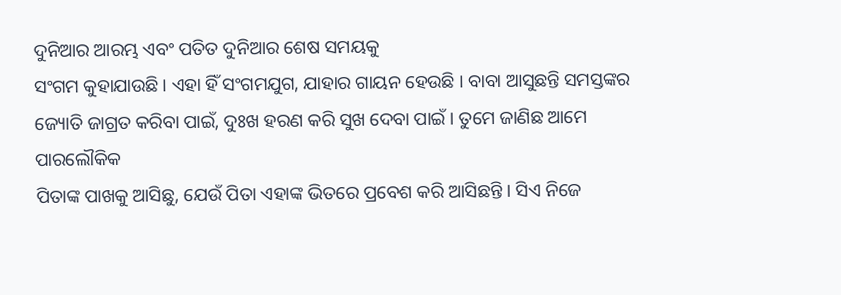ଦୁନିଆର ଆରମ୍ଭ ଏବଂ ପତିତ ଦୁନିଆର ଶେଷ ସମୟକୁ
ସଂଗମ କୁହାଯାଉଛି । ଏହା ହିଁ ସଂଗମଯୁଗ, ଯାହାର ଗାୟନ ହେଉଛି । ବାବା ଆସୁଛନ୍ତି ସମସ୍ତଙ୍କର
ଜ୍ୟୋତି ଜାଗ୍ରତ କରିବା ପାଇଁ, ଦୁଃଖ ହରଣ କରି ସୁଖ ଦେବା ପାଇଁ । ତୁମେ ଜାଣିଛ ଆମେ ପାରଲୌକିକ
ପିତାଙ୍କ ପାଖକୁ ଆସିଛୁ, ଯେଉଁ ପିତା ଏହାଙ୍କ ଭିତରେ ପ୍ରବେଶ କରି ଆସିଛନ୍ତି । ସିଏ ନିଜେ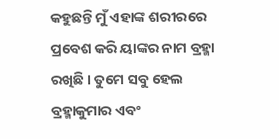କହୁଛନ୍ତି ମୁଁ ଏହାଙ୍କ ଶରୀରରେ ପ୍ରବେଶ କରି ୟାଙ୍କର ନାମ ବ୍ରହ୍ମା ରଖିଛି । ତୁମେ ସବୁ ହେଲ
ବ୍ରହ୍ମାକୁମାର ଏବଂ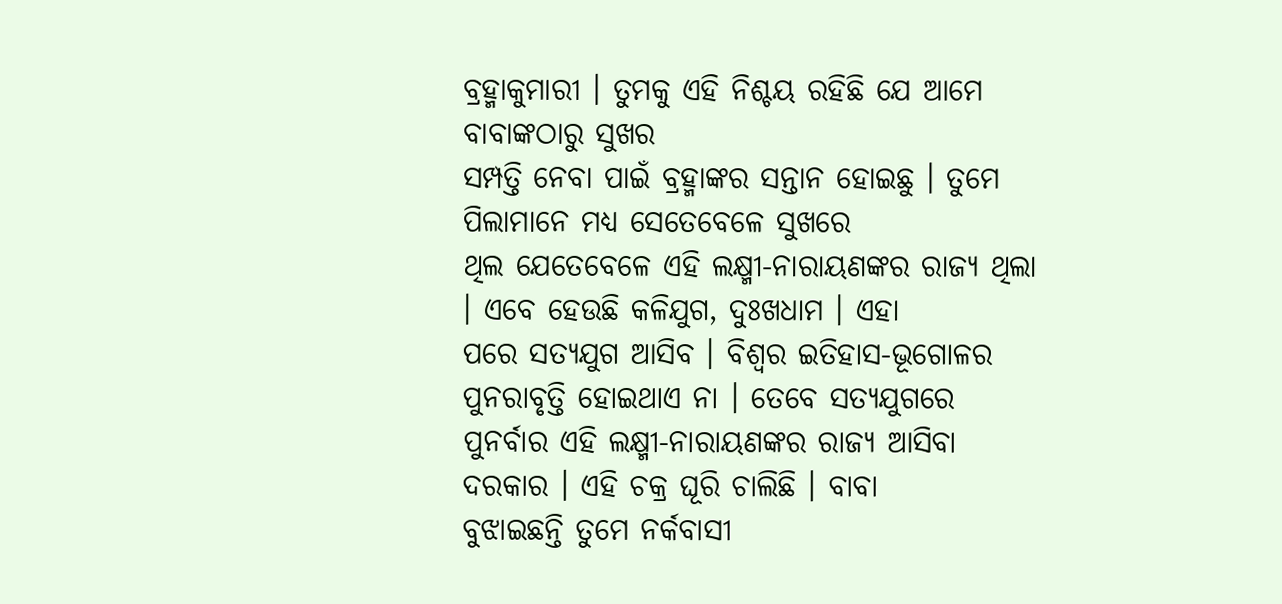ବ୍ରହ୍ମାକୁମାରୀ । ତୁମକୁ ଏହି ନିଶ୍ଚୟ ରହିଛି ଯେ ଆମେ ବାବାଙ୍କଠାରୁ ସୁଖର
ସମ୍ପତ୍ତି ନେବା ପାଇଁ ବ୍ରହ୍ମାଙ୍କର ସନ୍ତାନ ହୋଇଛୁ । ତୁମେ ପିଲାମାନେ ମଧ୍ୟ ସେତେବେଳେ ସୁଖରେ
ଥିଲ ଯେତେବେଳେ ଏହି ଲକ୍ଷ୍ମୀ-ନାରାୟଣଙ୍କର ରାଜ୍ୟ ଥିଲା । ଏବେ ହେଉଛି କଳିଯୁଗ, ଦୁଃଖଧାମ । ଏହା
ପରେ ସତ୍ୟଯୁଗ ଆସିବ । ବିଶ୍ୱର ଇତିହାସ-ଭୂଗୋଳର ପୁନରାବୃତ୍ତି ହୋଇଥାଏ ନା । ତେବେ ସତ୍ୟଯୁଗରେ
ପୁନର୍ବାର ଏହି ଲକ୍ଷ୍ମୀ-ନାରାୟଣଙ୍କର ରାଜ୍ୟ ଆସିବା ଦରକାର । ଏହି ଚକ୍ର ଘୂରି ଚାଲିଛି । ବାବା
ବୁଝାଇଛନ୍ତି ତୁମେ ନର୍କବାସୀ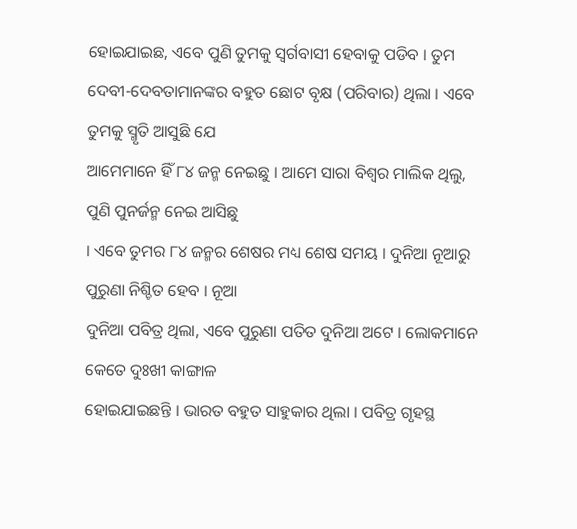ହୋଇଯାଇଛ, ଏବେ ପୁଣି ତୁମକୁ ସ୍ୱର୍ଗବାସୀ ହେବାକୁ ପଡିବ । ତୁମ
ଦେବୀ-ଦେବତାମାନଙ୍କର ବହୁତ ଛୋଟ ବୃକ୍ଷ (ପରିବାର) ଥିଲା । ଏବେ ତୁମକୁ ସ୍ମୃତି ଆସୁଛି ଯେ
ଆମେମାନେ ହିଁ ୮୪ ଜନ୍ମ ନେଇଛୁ । ଆମେ ସାରା ବିଶ୍ୱର ମାଲିକ ଥିଲୁ, ପୁଣି ପୁନର୍ଜନ୍ମ ନେଇ ଆସିଛୁ
। ଏବେ ତୁମର ୮୪ ଜନ୍ମର ଶେଷର ମଧ୍ୟ ଶେଷ ସମୟ । ଦୁନିଆ ନୂଆରୁ ପୁରୁଣା ନିଶ୍ଚିତ ହେବ । ନୂଆ
ଦୁନିଆ ପବିତ୍ର ଥିଲା, ଏବେ ପୁରୁଣା ପତିତ ଦୁନିଆ ଅଟେ । ଲୋକମାନେ କେତେ ଦୁଃଖୀ କାଙ୍ଗାଳ
ହୋଇଯାଇଛନ୍ତି । ଭାରତ ବହୁତ ସାହୁକାର ଥିଲା । ପବିତ୍ର ଗୃହସ୍ଥ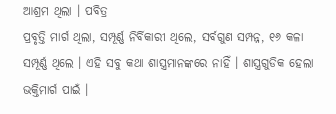ଆଶ୍ରମ ଥିଲା । ପବିତ୍ର
ପ୍ରବୃତ୍ତି ମାର୍ଗ ଥିଲା, ସମ୍ପୂର୍ଣ୍ଣ ନିର୍ବିକାରୀ ଥିଲେ, ସର୍ବଗୁଣ ସମ୍ପନ୍ନ, ୧୬ କଳା
ସମ୍ପୂର୍ଣ୍ଣ ଥିଲେ । ଏହି ସବୁ କଥା ଶାସ୍ତ୍ରମାନଙ୍କରେ ନାହିଁ । ଶାସ୍ତ୍ରଗୁଡିକ ହେଲା
ଭକ୍ତିମାର୍ଗ ପାଇଁ ।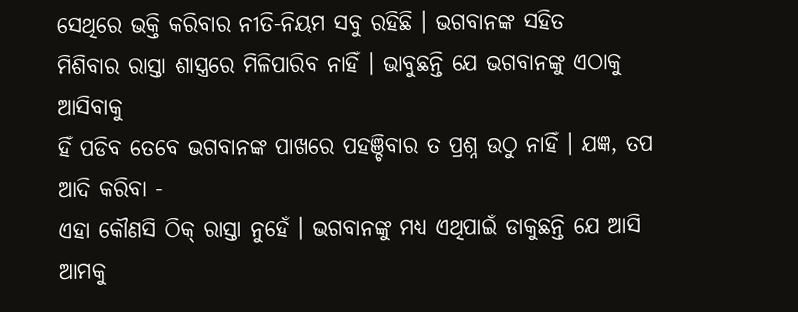ସେଥିରେ ଭକ୍ତି କରିବାର ନୀତି-ନିୟମ ସବୁ ରହିଛି । ଭଗବାନଙ୍କ ସହିତ
ମିଶିବାର ରାସ୍ତା ଶାସ୍ତ୍ରରେ ମିଳିପାରିବ ନାହିଁ । ଭାବୁଛନ୍ତି ଯେ ଭଗବାନଙ୍କୁ ଏଠାକୁ ଆସିବାକୁ
ହିଁ ପଡିବ ତେବେ ଭଗବାନଙ୍କ ପାଖରେ ପହଞ୍ଚିବାର ତ ପ୍ରଶ୍ନ ଉଠୁ ନାହିଁ । ଯଜ୍ଞ, ତପ ଆଦି କରିବା -
ଏହା କୌଣସି ଠିକ୍ ରାସ୍ତା ନୁହେଁ । ଭଗବାନଙ୍କୁ ମଧ୍ୟ ଏଥିପାଇଁ ଡାକୁଛନ୍ତି ଯେ ଆସି ଆମକୁ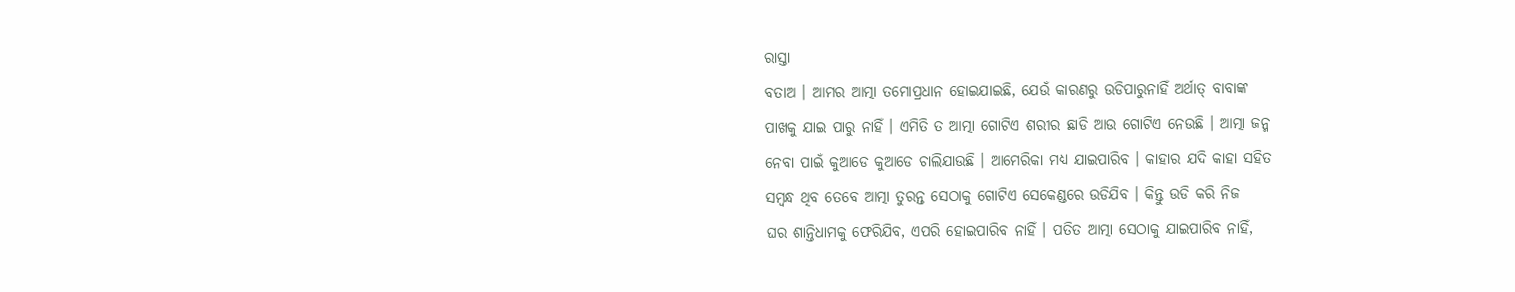ରାସ୍ତା
ବତାଅ । ଆମର ଆତ୍ମା ତମୋପ୍ରଧାନ ହୋଇଯାଇଛି, ଯେଉଁ କାରଣରୁ ଉଡିପାରୁନାହିଁ ଅର୍ଥାତ୍ ବାବାଙ୍କ
ପାଖକୁ ଯାଇ ପାରୁ ନାହିଁ । ଏମିତି ତ ଆତ୍ମା ଗୋଟିଏ ଶରୀର ଛାଡି ଆଉ ଗୋଟିଏ ନେଉଛି । ଆତ୍ମା ଜନ୍ମ
ନେବା ପାଇଁ କୁଆଡେ କୁଆଡେ ଚାଲିଯାଉଛି । ଆମେରିକା ମଧ୍ୟ ଯାଇପାରିବ । କାହାର ଯଦି କାହା ସହିତ
ସମ୍ବନ୍ଧ ଥିବ ତେବେ ଆତ୍ମା ତୁରନ୍ତ ସେଠାକୁ ଗୋଟିଏ ସେକେଣ୍ଡରେ ଉଡିଯିବ । କିନ୍ତୁ ଉଡି କରି ନିଜ
ଘର ଶାନ୍ତିଧାମକୁ ଫେରିଯିବ, ଏପରି ହୋଇପାରିବ ନାହିଁ । ପତିତ ଆତ୍ମା ସେଠାକୁ ଯାଇପାରିବ ନାହିଁ,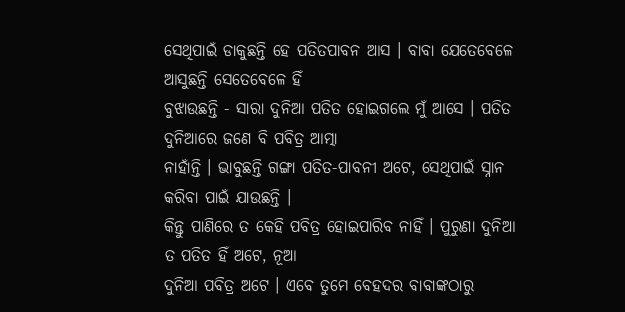ସେଥିପାଇଁ ଡାକୁଛନ୍ତି ହେ ପତିତପାବନ ଆସ । ବାବା ଯେତେବେଳେ ଆସୁଛନ୍ତି ସେତେବେଳେ ହିଁ
ବୁଝାଉଛନ୍ତି - ସାରା ଦୁନିଆ ପତିତ ହୋଇଗଲେ ମୁଁ ଆସେ । ପତିତ ଦୁନିଆରେ ଜଣେ ବି ପବିତ୍ର ଆତ୍ମା
ନାହାଁନ୍ତି । ଭାବୁଛନ୍ତି ଗଙ୍ଗା ପତିତ-ପାବନୀ ଅଟେ, ସେଥିପାଇଁ ସ୍ନାନ କରିବା ପାଇଁ ଯାଉଛନ୍ତି ।
କିନ୍ତୁ ପାଣିରେ ତ କେହି ପବିତ୍ର ହୋଇପାରିବ ନାହିଁ । ପୁରୁଣା ଦୁନିଆ ତ ପତିତ ହିଁ ଅଟେ, ନୂଆ
ଦୁନିଆ ପବିତ୍ର ଅଟେ । ଏବେ ତୁମେ ବେହଦର ବାବାଙ୍କଠାରୁ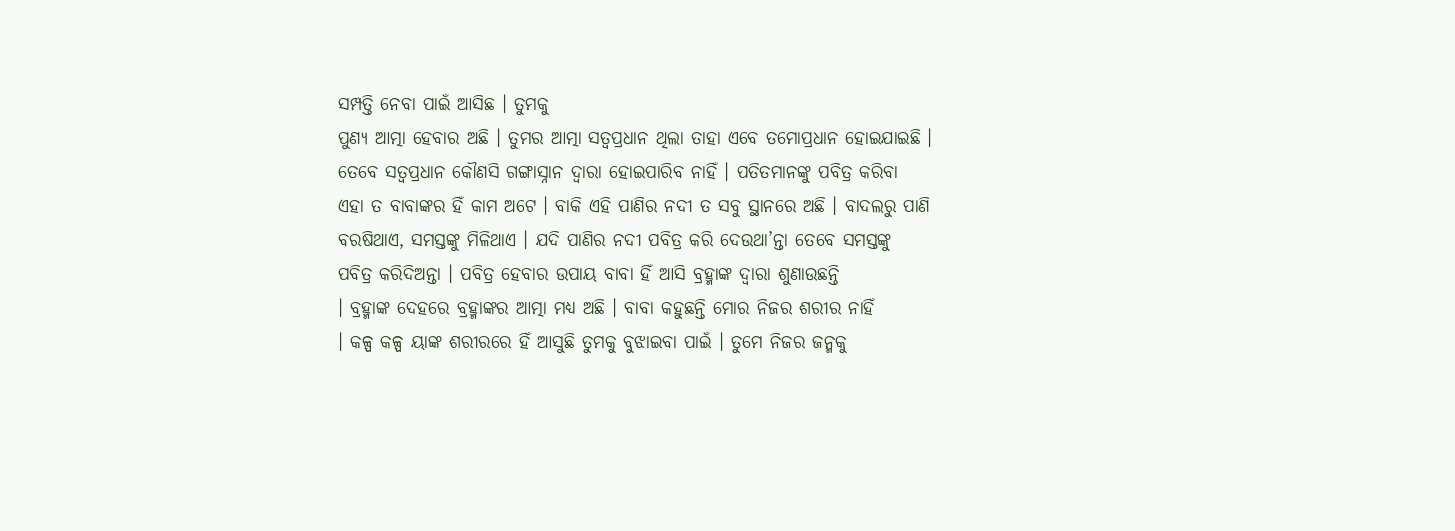ସମ୍ପତ୍ତି ନେବା ପାଇଁ ଆସିଛ । ତୁମକୁ
ପୁଣ୍ୟ ଆତ୍ମା ହେବାର ଅଛି । ତୁମର ଆତ୍ମା ସତ୍ୱପ୍ରଧାନ ଥିଲା ତାହା ଏବେ ତମୋପ୍ରଧାନ ହୋଇଯାଇଛି ।
ତେବେ ସତ୍ୱପ୍ରଧାନ କୌଣସି ଗଙ୍ଗାସ୍ନାନ ଦ୍ୱାରା ହୋଇପାରିବ ନାହିଁ । ପତିତମାନଙ୍କୁ ପବିତ୍ର କରିବା
ଏହା ତ ବାବାଙ୍କର ହିଁ କାମ ଅଟେ । ବାକି ଏହି ପାଣିର ନଦୀ ତ ସବୁ ସ୍ଥାନରେ ଅଛି । ବାଦଲରୁ ପାଣି
ବରଷିଥାଏ, ସମସ୍ତଙ୍କୁ ମିଳିଥାଏ । ଯଦି ପାଣିର ନଦୀ ପବିତ୍ର କରି ଦେଉଥା’ନ୍ତା ତେବେ ସମସ୍ତଙ୍କୁ
ପବିତ୍ର କରିଦିଅନ୍ତା । ପବିତ୍ର ହେବାର ଉପାୟ ବାବା ହିଁ ଆସି ବ୍ରହ୍ମାଙ୍କ ଦ୍ୱାରା ଶୁଣାଉଛନ୍ତି
। ବ୍ରହ୍ମାଙ୍କ ଦେହରେ ବ୍ରହ୍ମାଙ୍କର ଆତ୍ମା ମଧ୍ୟ ଅଛି । ବାବା କହୁଛନ୍ତି ମୋର ନିଜର ଶରୀର ନାହିଁ
। କଳ୍ପ କଳ୍ପ ୟାଙ୍କ ଶରୀରରେ ହିଁ ଆସୁଛି ତୁମକୁ ବୁଝାଇବା ପାଇଁ । ତୁମେ ନିଜର ଜନ୍ମକୁ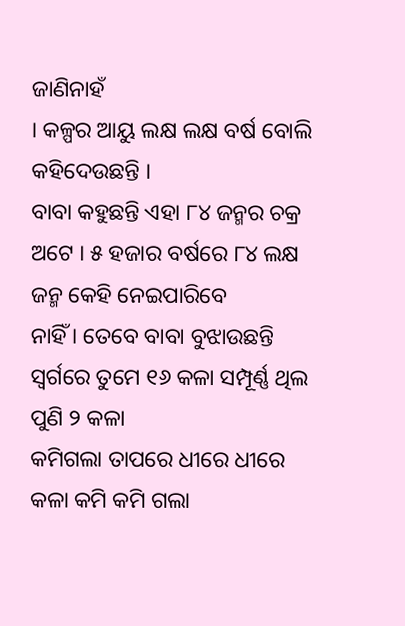ଜାଣିନାହଁ
। କଳ୍ପର ଆୟୁ ଲକ୍ଷ ଲକ୍ଷ ବର୍ଷ ବୋଲି କହିଦେଉଛନ୍ତି ।
ବାବା କହୁଛନ୍ତି ଏହା ୮୪ ଜନ୍ମର ଚକ୍ର ଅଟେ । ୫ ହଜାର ବର୍ଷରେ ୮୪ ଲକ୍ଷ ଜନ୍ମ କେହି ନେଇପାରିବେ
ନାହିଁ । ତେବେ ବାବା ବୁଝାଉଛନ୍ତି ସ୍ୱର୍ଗରେ ତୁମେ ୧୬ କଳା ସମ୍ପୂର୍ଣ୍ଣ ଥିଲ ପୁଣି ୨ କଳା
କମିଗଲା ତାପରେ ଧୀରେ ଧୀରେ କଳା କମି କମି ଗଲା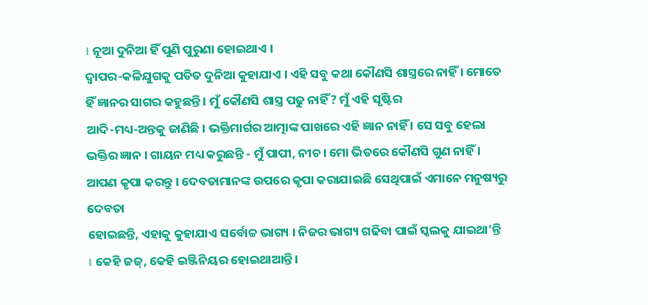। ନୂଆ ଦୁନିଆ ହିଁ ପୁଣି ପୁରୁଣା ହୋଇଥାଏ ।
ଦ୍ୱାପର-କଳିଯୁଗକୁ ପତିତ ଦୁନିଆ କୁହାଯାଏ । ଏହି ସବୁ କଥା କୌଣସି ଶାସ୍ତ୍ରରେ ନାହିଁ । ମୋତେ
ହିଁ ଜ୍ଞାନର ସାଗର କହୁଛନ୍ତି । ମୁଁ କୌଣସି ଶାସ୍ତ୍ର ପଢୁ ନାହିଁ? ମୁଁ ଏହି ସୃଷ୍ଟିର
ଆଦି-ମଧ୍ୟ-ଅନ୍ତକୁ ଜାଣିଛି । ଭକ୍ତିମାର୍ଗର ଆତ୍ମାଙ୍କ ପାଖରେ ଏହି ଜ୍ଞାନ ନାହିଁ । ସେ ସବୁ ହେଲା
ଭକ୍ତିର ଜ୍ଞାନ । ଗାୟନ ମଧ୍ୟ କରୁଛନ୍ତି - ମୁଁ ପାପୀ, ନୀଚ । ମୋ ଭିତରେ କୌଣସି ଗୁଣ ନାହିଁ ।
ଆପଣ କୃପା କରନ୍ତୁ । ଦେବତାମାନଙ୍କ ଉପରେ କୃପା କରାଯାଇଛି ସେଥିପାଇଁ ଏମାନେ ମନୁଷ୍ୟରୁ ଦେବତା
ହୋଇଛନ୍ତି, ଏହାକୁ କୁହାଯାଏ ସର୍ବୋଚ୍ଚ ଭାଗ୍ୟ । ନିଜର ଭାଗ୍ୟ ଗଢିବା ପାଇଁ ସ୍କଲକୁ ଯାଇଥା’ନ୍ତି
। କେହି ଜଜ୍, କେହି ଇଞ୍ଜିନିୟର ହୋଇଥାଆନ୍ତି ।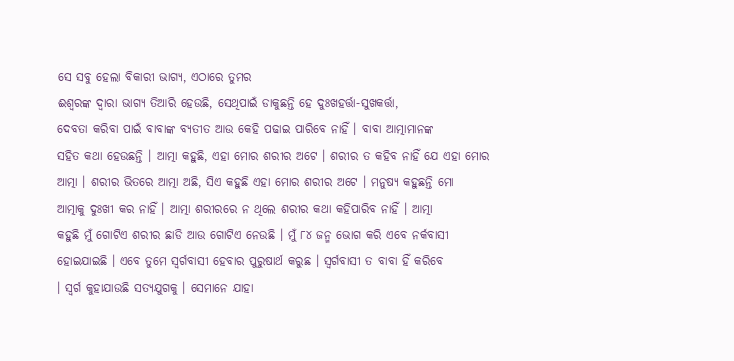ସେ ସବୁ ହେଲା ବିକାରୀ ଭାଗ୍ୟ, ଏଠାରେ ତୁମର
ଈଶ୍ୱରଙ୍କ ଦ୍ୱାରା ଭାଗ୍ୟ ତିଆରି ହେଉଛି, ସେଥିପାଇଁ ଡାକୁଛନ୍ତି ହେ ଦୁଃଖହର୍ତ୍ତା-ସୁଖକର୍ତ୍ତା,
ଦେବତା କରିବା ପାଇଁ ବାବାଙ୍କ ବ୍ୟତୀତ ଆଉ କେହି ପଢାଇ ପାରିବେ ନାହିଁ । ବାବା ଆତ୍ମାମାନଙ୍କ
ସହିତ କଥା ହେଉଛନ୍ତି । ଆତ୍ମା କହୁଛି, ଏହା ମୋର ଶରୀର ଅଟେ । ଶରୀର ତ କହିବ ନାହିଁ ଯେ ଏହା ମୋର
ଆତ୍ମା । ଶରୀର ଭିତରେ ଆତ୍ମା ଅଛି, ସିଏ କହୁଛି ଏହା ମୋର ଶରୀର ଅଟେ । ମନୁଷ୍ୟ କହୁଛନ୍ତି ମୋ
ଆତ୍ମାକୁ ଦୁଃଖୀ କର ନାହିଁ । ଆତ୍ମା ଶରୀରରେ ନ ଥିଲେ ଶରୀର କଥା କହିପାରିବ ନାହିଁ । ଆତ୍ମା
କହୁଛି ମୁଁ ଗୋଟିଏ ଶରୀର ଛାଡି ଆଉ ଗୋଟିଏ ନେଉଛି । ମୁଁ ୮୪ ଜନ୍ମ ଭୋଗ କରି ଏବେ ନର୍କବାସୀ
ହୋଇଯାଇଛି । ଏବେ ତୁମେ ସ୍ୱର୍ଗବାସୀ ହେବାର ପୁରୁଷାର୍ଥ କରୁଛ । ସ୍ୱର୍ଗବାସୀ ତ ବାବା ହିଁ କରିବେ
। ସ୍ୱର୍ଗ କୁହାଯାଉଛି ସତ୍ୟଯୁଗକୁ । ସେମାନେ ଯାହା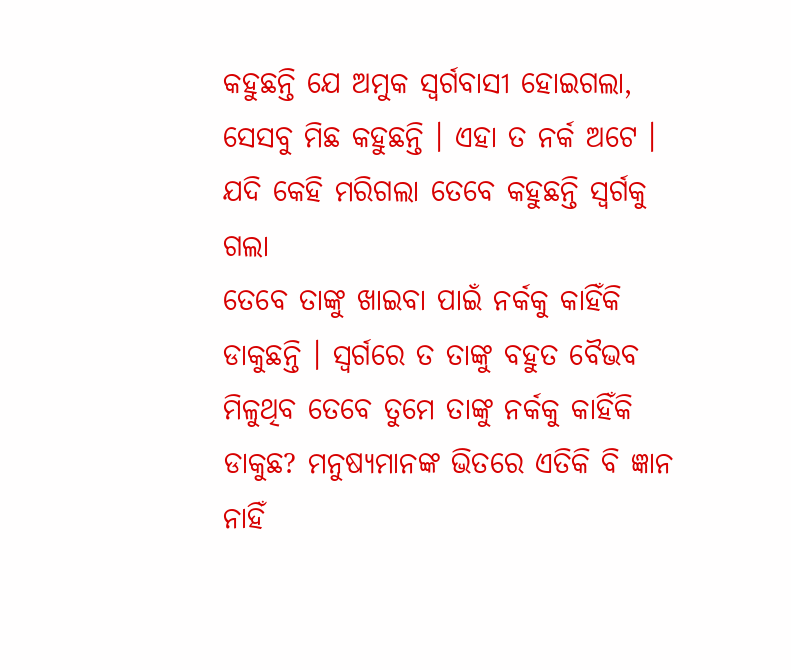କହୁଛନ୍ତି ଯେ ଅମୁକ ସ୍ୱର୍ଗବାସୀ ହୋଇଗଲା,
ସେସବୁ ମିଛ କହୁଛନ୍ତି । ଏହା ତ ନର୍କ ଅଟେ । ଯଦି କେହି ମରିଗଲା ତେବେ କହୁଛନ୍ତି ସ୍ୱର୍ଗକୁ ଗଲା
ତେବେ ତାଙ୍କୁ ଖାଇବା ପାଇଁ ନର୍କକୁ କାହିଁକି ଡାକୁଛନ୍ତି । ସ୍ୱର୍ଗରେ ତ ତାଙ୍କୁ ବହୁତ ବୈଭବ
ମିଳୁଥିବ ତେବେ ତୁମେ ତାଙ୍କୁ ନର୍କକୁ କାହିଁକି ଡାକୁଛ? ମନୁଷ୍ୟମାନଙ୍କ ଭିତରେ ଏତିକି ବି ଜ୍ଞାନ
ନାହିଁ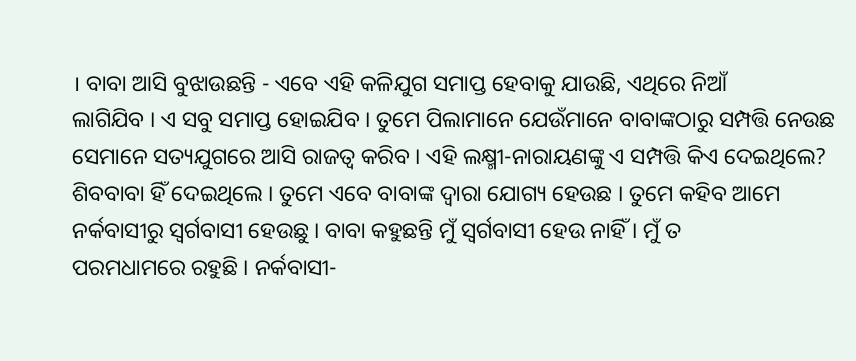। ବାବା ଆସି ବୁଝାଉଛନ୍ତି - ଏବେ ଏହି କଳିଯୁଗ ସମାପ୍ତ ହେବାକୁ ଯାଉଛି, ଏଥିରେ ନିଆଁ
ଲାଗିଯିବ । ଏ ସବୁ ସମାପ୍ତ ହୋଇଯିବ । ତୁମେ ପିଲାମାନେ ଯେଉଁମାନେ ବାବାଙ୍କଠାରୁ ସମ୍ପତ୍ତି ନେଉଛ
ସେମାନେ ସତ୍ୟଯୁଗରେ ଆସି ରାଜତ୍ୱ କରିବ । ଏହି ଲକ୍ଷ୍ମୀ-ନାରାୟଣଙ୍କୁ ଏ ସମ୍ପତ୍ତି କିଏ ଦେଇଥିଲେ?
ଶିବବାବା ହିଁ ଦେଇଥିଲେ । ତୁମେ ଏବେ ବାବାଙ୍କ ଦ୍ୱାରା ଯୋଗ୍ୟ ହେଉଛ । ତୁମେ କହିବ ଆମେ
ନର୍କବାସୀରୁ ସ୍ୱର୍ଗବାସୀ ହେଉଛୁ । ବାବା କହୁଛନ୍ତି ମୁଁ ସ୍ୱର୍ଗବାସୀ ହେଉ ନାହିଁ । ମୁଁ ତ
ପରମଧାମରେ ରହୁଛି । ନର୍କବାସୀ-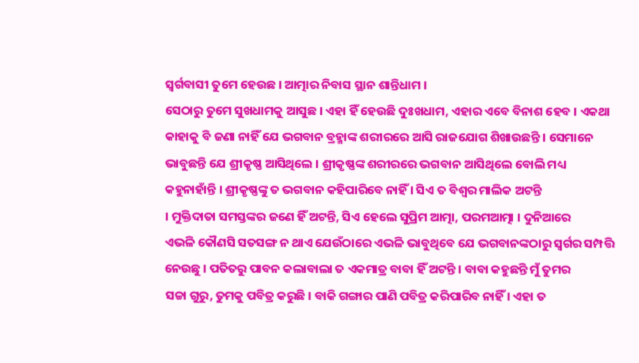ସ୍ୱର୍ଗବାସୀ ତୁମେ ହେଉଛ । ଆତ୍ମାର ନିବାସ ସ୍ଥାନ ଶାନ୍ତିଧାମ ।
ସେଠାରୁ ତୁମେ ସୁଖଧାମକୁ ଆସୁଛ । ଏହା ହିଁ ହେଉଛି ଦୁଃଖଧାମ, ଏହାର ଏବେ ବିନାଶ ହେବ । ଏକଥା
କାହାକୁ ବି ଜଣା ନାହିଁ ଯେ ଭଗବାନ ବ୍ରହ୍ମାଙ୍କ ଶରୀରରେ ଆସି ରାଜଯୋଗ ଶିଖାଉଛନ୍ତି । ସେମାନେ
ଭାବୁଛନ୍ତି ଯେ ଶ୍ରୀକୃଷ୍ଣ ଆସିଥିଲେ । ଶ୍ରୀକୃଷ୍ଣଙ୍କ ଶରୀରରେ ଭଗବାନ ଆସିଥିଲେ ବୋଲି ମଧ୍ୟ
କହୁନାହାଁନ୍ତି । ଶ୍ରୀକୃଷ୍ଣଙ୍କୁ ତ ଭଗବାନ କହିପାରିବେ ନାହିଁ । ସିଏ ତ ବିଶ୍ୱର ମାଲିକ ଅଟନ୍ତି
। ମୁକ୍ତିଦାତା ସମସ୍ତଙ୍କର ଜଣେ ହିଁ ଅଟନ୍ତି, ସିଏ ହେଲେ ସୁପ୍ରିମ ଆତ୍ମା, ପରମଆତ୍ମା । ଦୁନିଆରେ
ଏଭଳି କୌଣସି ସତସଙ୍ଗ ନ ଥାଏ ଯେଉଁଠାରେ ଏଭଳି ଭାବୁଥିବେ ଯେ ଭଗବାନଙ୍କଠାରୁ ସ୍ୱର୍ଗର ସମ୍ପତ୍ତି
ନେଉଛୁ । ପତିତରୁ ପାବନ କଲାବାଲା ତ ଏକମାତ୍ର ବାବା ହିଁ ଅଟନ୍ତି । ବାବା କହୁଛନ୍ତି ମୁଁ ତୁମର
ସଚ୍ଚା ଗୁରୁ, ତୁମକୁ ପବିତ୍ର କରୁଛି । ବାକି ଗଙ୍ଗାର ପାଣି ପବିତ୍ର କରିପାରିବ ନାହିଁ । ଏହା ତ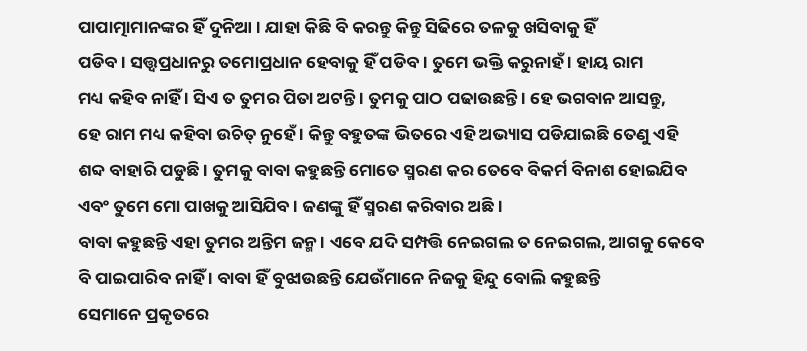ପାପାତ୍ମାମାନଙ୍କର ହିଁ ଦୁନିଆ । ଯାହା କିଛି ବି କରନ୍ତୁ କିନ୍ତୁ ସିଢିରେ ତଳକୁ ଖସିବାକୁ ହିଁ
ପଡିବ । ସତ୍ତ୍ୱପ୍ରଧାନରୁ ତମୋପ୍ରଧାନ ହେବାକୁ ହିଁ ପଡିବ । ତୁମେ ଭକ୍ତି କରୁନାହଁ । ହାୟ ରାମ
ମଧ୍ୟ କହିବ ନାହିଁ । ସିଏ ତ ତୁମର ପିତା ଅଟନ୍ତି । ତୁମକୁ ପାଠ ପଢାଉଛନ୍ତି । ହେ ଭଗବାନ ଆସନ୍ତୁ,
ହେ ରାମ ମଧ୍ୟ କହିବା ଉଚିତ୍ ନୁହେଁ । କିନ୍ତୁ ବହୁତଙ୍କ ଭିତରେ ଏହି ଅଭ୍ୟାସ ପଡିଯାଇଛି ତେଣୁ ଏହି
ଶବ୍ଦ ବାହାରି ପଡୁଛି । ତୁମକୁ ବାବା କହୁଛନ୍ତି ମୋତେ ସ୍ମରଣ କର ତେବେ ବିକର୍ମ ବିନାଶ ହୋଇଯିବ
ଏବଂ ତୁମେ ମୋ ପାଖକୁ ଆସିଯିବ । ଜଣଙ୍କୁ ହିଁ ସ୍ମରଣ କରିବାର ଅଛି ।
ବାବା କହୁଛନ୍ତି ଏହା ତୁମର ଅନ୍ତିମ ଜନ୍ମ । ଏବେ ଯଦି ସମ୍ପତ୍ତି ନେଇଗଲ ତ ନେଇଗଲ, ଆଗକୁ କେବେ
ବି ପାଇପାରିବ ନାହିଁ । ବାବା ହିଁ ବୁଝାଉଛନ୍ତି ଯେଉଁମାନେ ନିଜକୁ ହିନ୍ଦୁ ବୋଲି କହୁଛନ୍ତି
ସେମାନେ ପ୍ରକୃତରେ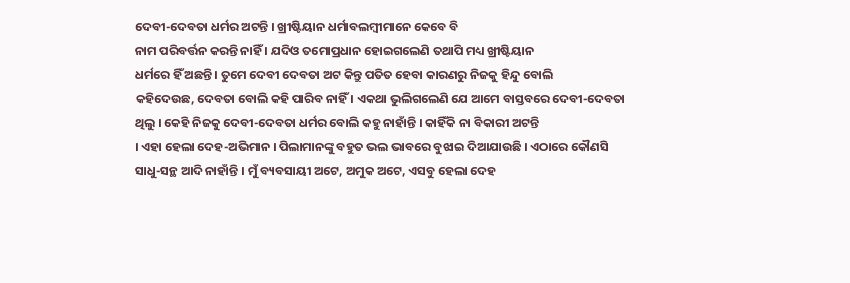ଦେବୀ-ଦେବତା ଧର୍ମର ଅଟନ୍ତି । ଖ୍ରୀଷ୍ଟିୟାନ ଧର୍ମାବଲମ୍ବୀମାନେ କେବେ ବି
ନାମ ପରିବର୍ତ୍ତନ କରନ୍ତି ନାହିଁ । ଯଦିଓ ତମୋପ୍ରଧାନ ହୋଇଗଲେଣି ତଥାପି ମଧ୍ୟ ଖ୍ରୀଷ୍ଟିୟାନ
ଧର୍ମରେ ହିଁ ଅଛନ୍ତି । ତୁମେ ଦେବୀ ଦେବତା ଅଟ କିନ୍ତୁ ପତିତ ହେବା କାରଣରୁ ନିଜକୁ ହିନ୍ଦୁ ବୋଲି
କହିଦେଉଛ, ଦେବତା ବୋଲି କହି ପାରିବ ନାହିଁ । ଏକଥା ଭୁଲିଗଲେଣି ଯେ ଆମେ ବାସ୍ତବରେ ଦେବୀ-ଦେବତା
ଥିଲୁ । କେହି ନିଜକୁ ଦେବୀ-ଦେବତା ଧର୍ମର ବୋଲି କହୁ ନାହାଁନ୍ତି । କାହିଁକି ନା ବିକାରୀ ଅଟନ୍ତି
। ଏହା ହେଲା ଦେହ-ଅଭିମାନ । ପିଲାମାନଙ୍କୁ ବହୁତ ଭଲ ଭାବରେ ବୁଝାଇ ଦିଆଯାଉଛି । ଏଠାରେ କୌଣସି
ସାଧୁ-ସନ୍ଥ ଆଦି ନାହାଁନ୍ତି । ମୁଁ ବ୍ୟବସାୟୀ ଅଟେ, ଅମୁକ ଅଟେ, ଏସବୁ ହେଲା ଦେହ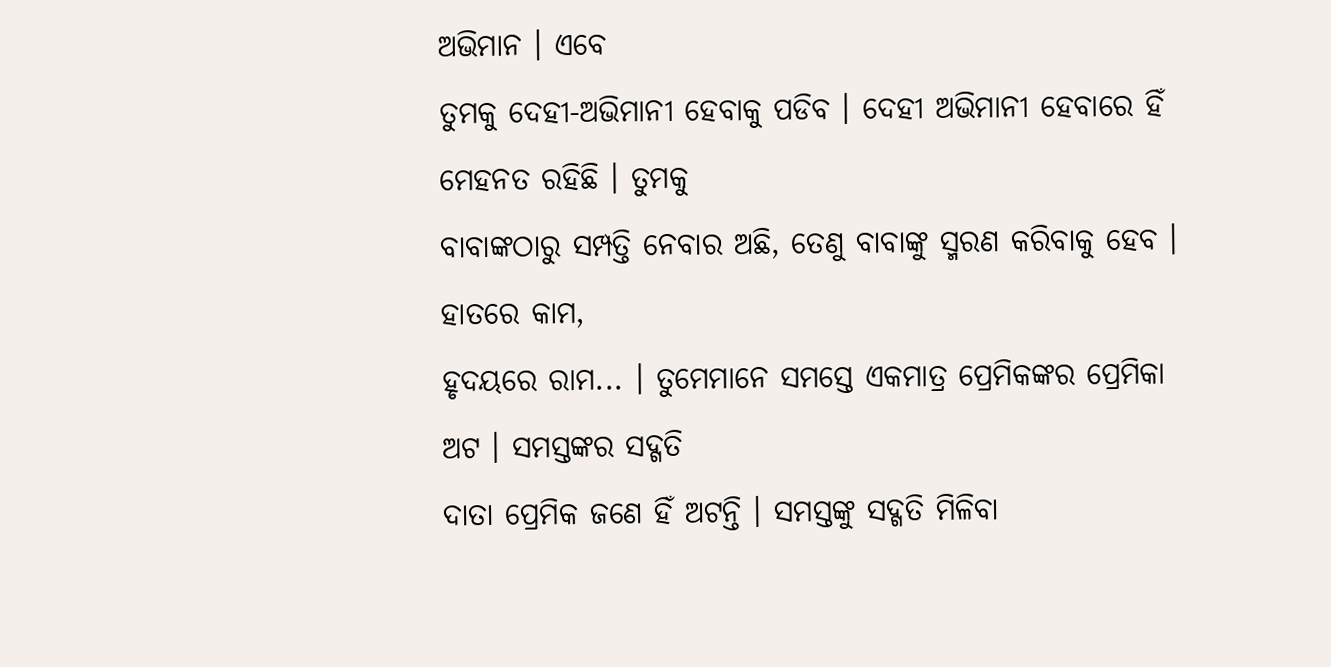ଅଭିମାନ । ଏବେ
ତୁମକୁ ଦେହୀ-ଅଭିମାନୀ ହେବାକୁ ପଡିବ । ଦେହୀ ଅଭିମାନୀ ହେବାରେ ହିଁ ମେହନତ ରହିଛି । ତୁମକୁ
ବାବାଙ୍କଠାରୁ ସମ୍ପତ୍ତି ନେବାର ଅଛି, ତେଣୁ ବାବାଙ୍କୁ ସ୍ମରଣ କରିବାକୁ ହେବ । ହାତରେ କାମ,
ହୃଦୟରେ ରାମ... । ତୁମେମାନେ ସମସ୍ତେ ଏକମାତ୍ର ପ୍ରେମିକଙ୍କର ପ୍ରେମିକା ଅଟ । ସମସ୍ତଙ୍କର ସଦ୍ଗତି
ଦାତା ପ୍ରେମିକ ଜଣେ ହିଁ ଅଟନ୍ତି । ସମସ୍ତଙ୍କୁ ସଦ୍ଗତି ମିଳିବା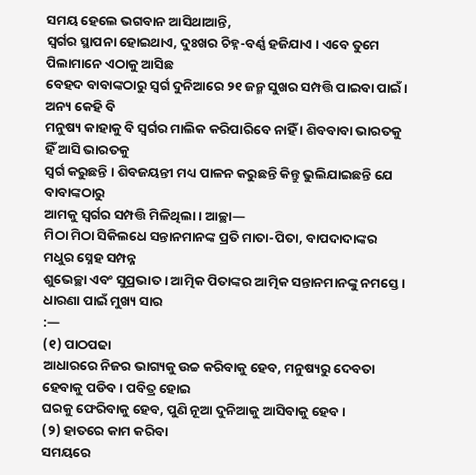ସମୟ ହେଲେ ଭଗବାନ ଆସିଥାଆନ୍ତି,
ସ୍ୱର୍ଗର ସ୍ଥାପନା ହୋଇଥାଏ, ଦୁଃଖର ଚିହ୍ନ-ବର୍ଣ୍ଣ ହଜିଯାଏ । ଏବେ ତୁମେ ପିଲାମାନେ ଏଠାକୁ ଆସିଛ
ବେହଦ ବାବାଙ୍କଠାରୁ ସ୍ୱର୍ଗ ଦୁନିଆରେ ୨୧ ଜନ୍ମ ସୁଖର ସମ୍ପତ୍ତି ପାଇବା ପାଇଁ । ଅନ୍ୟ କେହି ବି
ମନୁଷ୍ୟ କାହାକୁ ବି ସ୍ୱର୍ଗର ମାଲିକ କରିପାରିବେ ନାହିଁ । ଶିବବାବା ଭାରତକୁ ହିଁ ଆସି ଭାରତକୁ
ସ୍ୱର୍ଗ କରୁଛନ୍ତି । ଶିବଜୟନ୍ତୀ ମଧ୍ୟ ପାଳନ କରୁଛନ୍ତି କିନ୍ତୁ ଭୁଲିଯାଇଛନ୍ତି ଯେ ବାବାଙ୍କଠାରୁ
ଆମକୁ ସ୍ୱର୍ଗର ସମ୍ପତ୍ତି ମିଳିଥିଲା । ଆଚ୍ଛା—
ମିଠା ମିଠା ସିକିଲଧେ ସନ୍ତାନମାନଙ୍କ ପ୍ରତି ମାତା-ପିତା, ବାପଦାଦାଙ୍କର ମଧୁର ସ୍ନେହ ସମ୍ପନ୍ନ
ଶୁଭେଚ୍ଛା ଏବଂ ସୁପ୍ରଭାତ । ଆତ୍ମିକ ପିତାଙ୍କର ଆତ୍ମିକ ସନ୍ତାନମାନଙ୍କୁ ନମସ୍ତେ ।
ଧାରଣା ପାଇଁ ମୁଖ୍ୟ ସାର
:—
(୧) ପାଠପଢା
ଆଧାରରେ ନିଜର ଭାଗ୍ୟକୁ ଉଚ୍ଚ କରିବାକୁ ହେବ, ମନୁଷ୍ୟରୁ ଦେବତା ହେବାକୁ ପଡିବ । ପବିତ୍ର ହୋଇ
ଘରକୁ ଫେରିବାକୁ ହେବ, ପୁଣି ନୂଆ ଦୁନିଆକୁ ଆସିବାକୁ ହେବ ।
(୨) ହାତରେ କାମ କରିବା
ସମୟରେ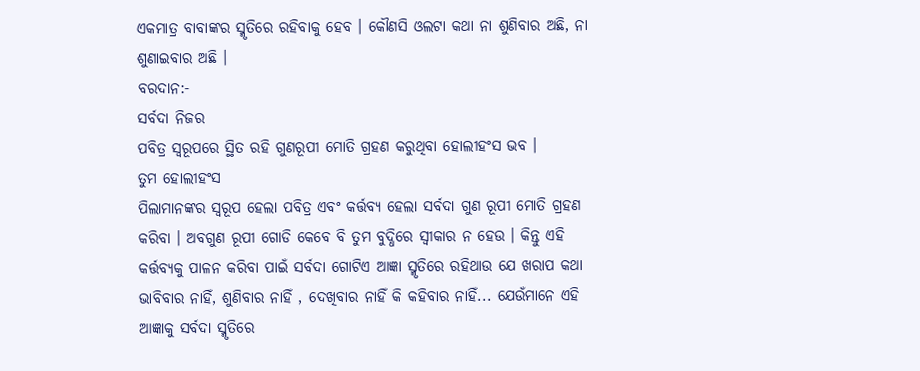ଏକମାତ୍ର ବାବାଙ୍କର ସ୍ମୃତିରେ ରହିବାକୁ ହେବ । କୌଣସି ଓଲଟା କଥା ନା ଶୁଣିବାର ଅଛି, ନା
ଶୁଣାଇବାର ଅଛି ।
ବରଦାନ:-
ସର୍ବଦା ନିଜର
ପବିତ୍ର ସ୍ୱରୂପରେ ସ୍ଥିତ ରହି ଗୁଣରୂପୀ ମୋତି ଗ୍ରହଣ କରୁଥିବା ହୋଲୀହଂସ ଭବ ।
ତୁମ ହୋଲୀହଂସ
ପିଲାମାନଙ୍କର ସ୍ୱରୂପ ହେଲା ପବିତ୍ର ଏବଂ କର୍ତ୍ତବ୍ୟ ହେଲା ସର୍ବଦା ଗୁଣ ରୂପୀ ମୋତି ଗ୍ରହଣ
କରିବା । ଅବଗୁଣ ରୂପୀ ଗୋଡି କେବେ ବି ତୁମ ବୁଦ୍ଧିରେ ସ୍ୱୀକାର ନ ହେଉ । କିନ୍ତୁ ଏହି
କର୍ତ୍ତବ୍ୟକୁ ପାଳନ କରିବା ପାଇଁ ସର୍ବଦା ଗୋଟିଏ ଆଜ୍ଞା ସ୍ମୃତିରେ ରହିଥାଉ ଯେ ଖରାପ କଥା
ଭାବିବାର ନାହିଁ, ଶୁଣିବାର ନାହିଁ , ଦେଖିବାର ନାହିଁ କି କହିବାର ନାହିଁ... ଯେଉଁମାନେ ଏହି
ଆଜ୍ଞାକୁ ସର୍ବଦା ସ୍ମୃତିରେ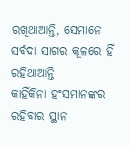ରଖିଥାଆନ୍ତି, ସେମାନେ ସର୍ବଦା ସାଗର କୂଳରେ ହିଁ ରହିଥାଆନ୍ତି
କାହିଁକିନା ହଂସମାନଙ୍କର ରହିବାର ସ୍ଥାନ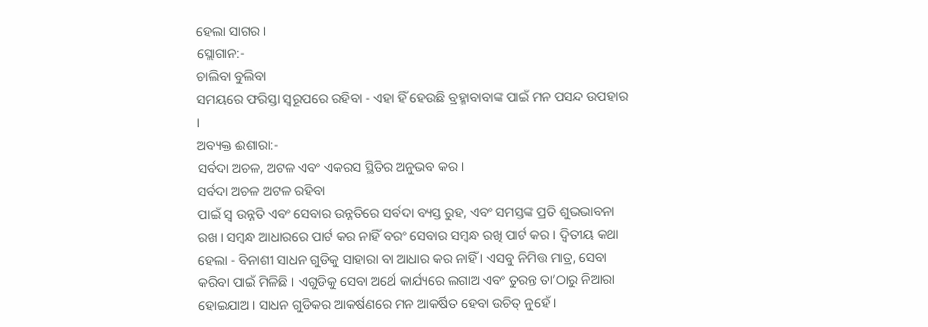ହେଲା ସାଗର ।
ସ୍ଲୋଗାନ:-
ଚାଲିବା ବୁଲିବା
ସମୟରେ ଫରିସ୍ତା ସ୍ୱରୂପରେ ରହିବା - ଏହା ହିଁ ହେଉଛି ବ୍ରହ୍ମାବାବାଙ୍କ ପାଇଁ ମନ ପସନ୍ଦ ଉପହାର
।
ଅବ୍ୟକ୍ତ ଈଶାରା:-
ସର୍ବଦା ଅଚଳ, ଅଟଳ ଏବଂ ଏକରସ ସ୍ଥିତିର ଅନୁଭବ କର ।
ସର୍ବଦା ଅଚଳ ଅଟଳ ରହିବା
ପାଇଁ ସ୍ୱ ଉନ୍ନତି ଏବଂ ସେବାର ଉନ୍ନତିରେ ସର୍ବଦା ବ୍ୟସ୍ତ ରୁହ, ଏବଂ ସମସ୍ତଙ୍କ ପ୍ରତି ଶୁଭଭାବନା
ରଖ । ସମ୍ବନ୍ଧ ଆଧାରରେ ପାର୍ଟ କର ନାହିଁ ବରଂ ସେବାର ସମ୍ବନ୍ଧ ରଖି ପାର୍ଟ କର । ଦ୍ୱିତୀୟ କଥା
ହେଲା - ବିନାଶୀ ସାଧନ ଗୁଡିକୁ ସାହାରା ବା ଆଧାର କର ନାହିଁ । ଏସବୁ ନିମିତ୍ତ ମାତ୍ର, ସେବା
କରିବା ପାଇଁ ମିଳିଛି । ଏଗୁଡିକୁ ସେବା ଅର୍ଥେ କାର୍ଯ୍ୟରେ ଲଗାଅ ଏବଂ ତୁରନ୍ତ ତା’ଠାରୁ ନିଆରା
ହୋଇଯାଅ । ସାଧନ ଗୁଡିକର ଆକର୍ଷଣରେ ମନ ଆକର୍ଷିତ ହେବା ଉଚିତ୍ ନୁହେଁ ।